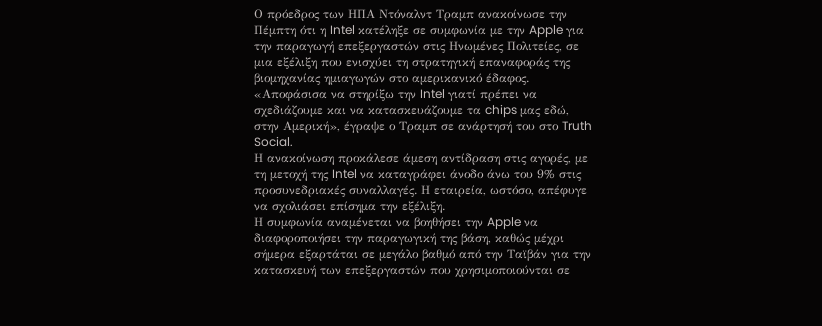Ο πρόεδρος των ΗΠΑ Ντόναλντ Τραμπ ανακοίνωσε την Πέμπτη ότι η Intel κατέληξε σε συμφωνία με την Apple για την παραγωγή επεξεργαστών στις Ηνωμένες Πολιτείες, σε μια εξέλιξη που ενισχύει τη στρατηγική επαναφοράς της βιομηχανίας ημιαγωγών στο αμερικανικό έδαφος.
«Αποφάσισα να στηρίξω την Intel γιατί πρέπει να σχεδιάζουμε και να κατασκευάζουμε τα chips μας εδώ, στην Αμερική», έγραψε ο Τραμπ σε ανάρτησή του στο Truth Social.
Η ανακοίνωση προκάλεσε άμεση αντίδραση στις αγορές, με τη μετοχή της Intel να καταγράφει άνοδο άνω του 9% στις προσυνεδριακές συναλλαγές. Η εταιρεία, ωστόσο, απέφυγε να σχολιάσει επίσημα την εξέλιξη.
Η συμφωνία αναμένεται να βοηθήσει την Apple να διαφοροποιήσει την παραγωγική της βάση, καθώς μέχρι σήμερα εξαρτάται σε μεγάλο βαθμό από την Ταϊβάν για την κατασκευή των επεξεργαστών που χρησιμοποιούνται σε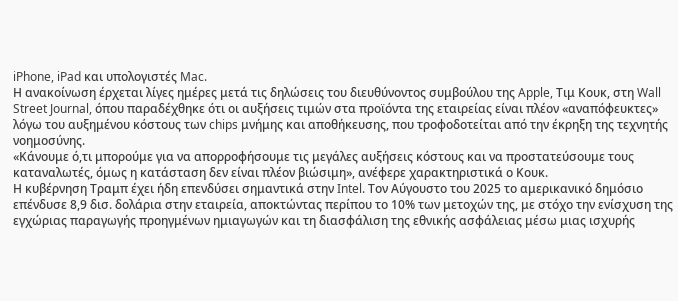iPhone, iPad και υπολογιστές Mac.
Η ανακοίνωση έρχεται λίγες ημέρες μετά τις δηλώσεις του διευθύνοντος συμβούλου της Apple, Τιμ Κουκ, στη Wall Street Journal, όπου παραδέχθηκε ότι οι αυξήσεις τιμών στα προϊόντα της εταιρείας είναι πλέον «αναπόφευκτες» λόγω του αυξημένου κόστους των chips μνήμης και αποθήκευσης, που τροφοδοτείται από την έκρηξη της τεχνητής νοημοσύνης.
«Κάνουμε ό,τι μπορούμε για να απορροφήσουμε τις μεγάλες αυξήσεις κόστους και να προστατεύσουμε τους καταναλωτές, όμως η κατάσταση δεν είναι πλέον βιώσιμη», ανέφερε χαρακτηριστικά ο Κουκ.
Η κυβέρνηση Τραμπ έχει ήδη επενδύσει σημαντικά στην Intel. Τον Αύγουστο του 2025 το αμερικανικό δημόσιο επένδυσε 8,9 δισ. δολάρια στην εταιρεία, αποκτώντας περίπου το 10% των μετοχών της, με στόχο την ενίσχυση της εγχώριας παραγωγής προηγμένων ημιαγωγών και τη διασφάλιση της εθνικής ασφάλειας μέσω μιας ισχυρής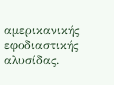αμερικανικής εφοδιαστικής αλυσίδας.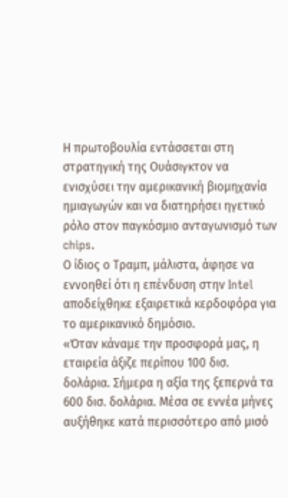Η πρωτοβουλία εντάσσεται στη στρατηγική της Ουάσιγκτον να ενισχύσει την αμερικανική βιομηχανία ημιαγωγών και να διατηρήσει ηγετικό ρόλο στον παγκόσμιο ανταγωνισμό των chips.
Ο ίδιος ο Τραμπ, μάλιστα, άφησε να εννοηθεί ότι η επένδυση στην Intel αποδείχθηκε εξαιρετικά κερδοφόρα για το αμερικανικό δημόσιο.
«Όταν κάναμε την προσφορά μας, η εταιρεία άξιζε περίπου 100 δισ. δολάρια. Σήμερα η αξία της ξεπερνά τα 600 δισ. δολάρια. Μέσα σε εννέα μήνες αυξήθηκε κατά περισσότερο από μισό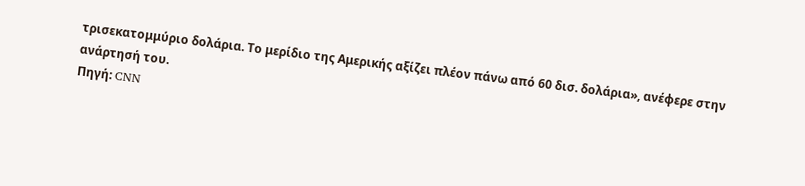τρισεκατομμύριο δολάρια. Το μερίδιο της Αμερικής αξίζει πλέον πάνω από 60 δισ. δολάρια», ανέφερε στην ανάρτησή του.
Πηγή: CNN